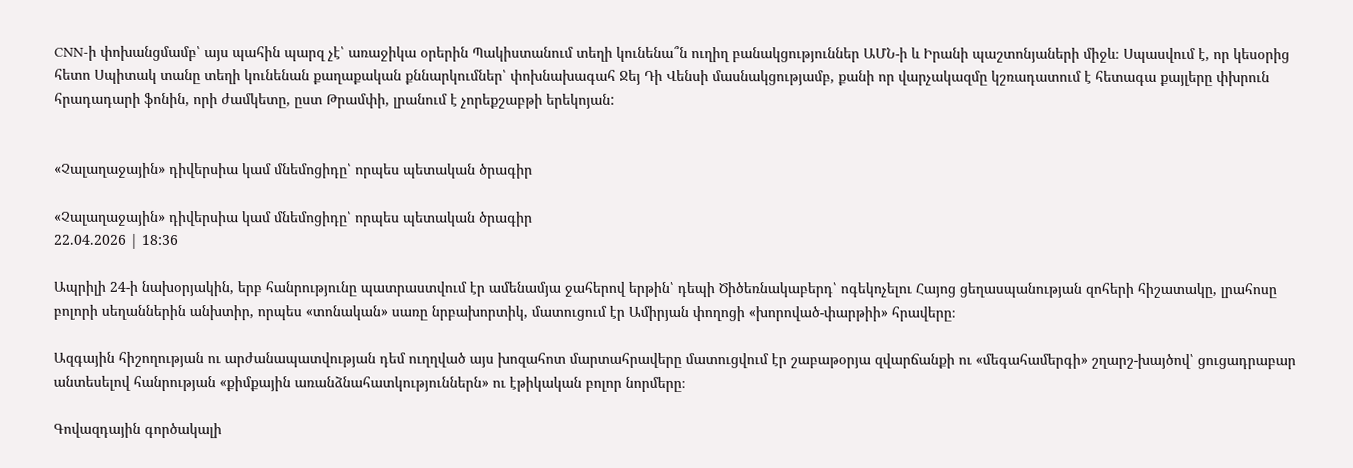CNN-ի փոխանցմամբ՝ այս պահին պարզ չէ՝ առաջիկա օրերին Պակիստանում տեղի կունենա՞ն ուղիղ բանակցություններ ԱՄՆ-ի և Իրանի պաշտոնյաների միջև։ Սպասվում է, որ կեսօրից հետո Սպիտակ տանը տեղի կունենան քաղաքական քննարկումներ՝ փոխնախագահ Ջեյ Դի Վենսի մասնակցությամբ, քանի որ վարչակազմը կշռադատում է հետագա քայլերը փխրուն հրադադարի ֆոնին, որի ժամկետը, ըստ Թրամփի, լրանում է չորեքշաբթի երեկոյան:


«Չալաղաջային» դիվերսիա կամ մնեմոցիդը՝ որպես պետական ծրագիր

«Չալաղաջային» դիվերսիա կամ մնեմոցիդը՝ որպես պետական ծրագիր
22.04.2026 | 18:36

Ապրիլի 24-ի նախօրյակին, երբ հանրությունը պատրաստվում էր ամենամյա ջահերով երթին՝ դեպի Ծիծեռնակաբերդ՝ ոգեկոչելու Հայոց ցեղասպանության զոհերի հիշատակը, լրահոսը բոլորի սեղաններին անխտիր, որպես «տոնական» սառը նրբախորտիկ, մատուցում էր Ամիրյան փողոցի «խորոված-փարթիի» հրավերը։

Ազգային հիշողության ու արժանապատվության դեմ ուղղված այս խոզահոտ մարտահրավերը մատուցվում էր շաբաթօրյա զվարճանքի ու «մեգահամերգի» շղարշ-խայծով՝ ցուցադրաբար անտեսելով հանրության «քիմքային առանձնահատկություններն» ու էթիկական բոլոր նորմերը։

Գովազդային գործակալի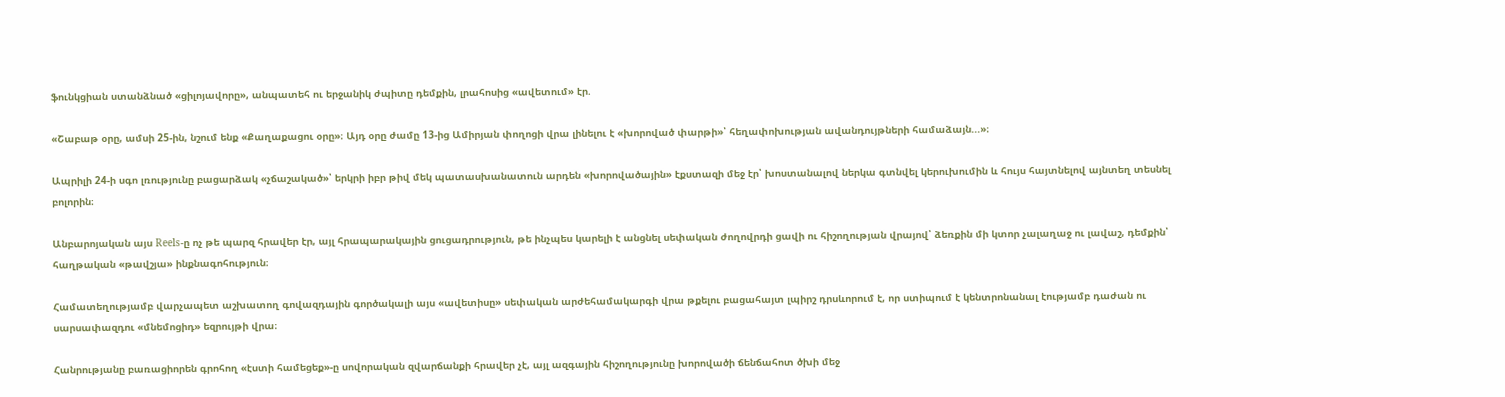ֆունկցիան ստանձնած «ցիլոյավորը», անպատեհ ու երջանիկ ժպիտը դեմքին, լրահոսից «ավետում» էր.

«Շաբաթ օրը, ամսի 25-ին, նշում ենք «Քաղաքացու օրը»։ Այդ օրը ժամը 13-ից Ամիրյան փողոցի վրա լինելու է «խորոված փարթի»՝ հեղափոխության ավանդույթների համաձայն...»։

Ապրիլի 24-ի սգո լռությունը բացարձակ «չճաշակած»՝ երկրի իբր թիվ մեկ պատասխանատուն արդեն «խորովածային» էքստազի մեջ էր՝ խոստանալով ներկա գտնվել կերուխումին և հույս հայտնելով այնտեղ տեսնել բոլորին։

Անբարոյական այս Reels-ը ոչ թե պարզ հրավեր էր, այլ հրապարակային ցուցադրություն, թե ինչպես կարելի է անցնել սեփական ժողովրդի ցավի ու հիշողության վրայով՝ ձեռքին մի կտոր չալաղաջ ու լավաշ, դեմքին՝ հաղթական «թավշյա» ինքնագոհություն։

Համատեղությամբ վարչապետ աշխատող գովազդային գործակալի այս «ավետիսը» սեփական արժեհամակարգի վրա թքելու բացահայտ լպիրշ դրսևորում է, որ ստիպում է կենտրոնանալ էությամբ դաժան ու սարսափազդու «մնեմոցիդ» եզրույթի վրա։

Հանրությանը բառացիորեն գրոհող «էստի համեցեք»-ը սովորական զվարճանքի հրավեր չէ, այլ ազգային հիշողությունը խորովածի ճենճահոտ ծխի մեջ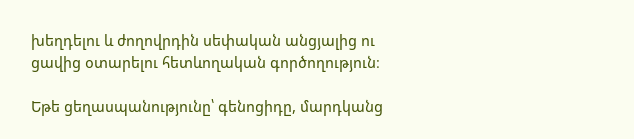խեղդելու և ժողովրդին սեփական անցյալից ու ցավից օտարելու հետևողական գործողություն։

Եթե ցեղասպանությունը՝ գենոցիդը, մարդկանց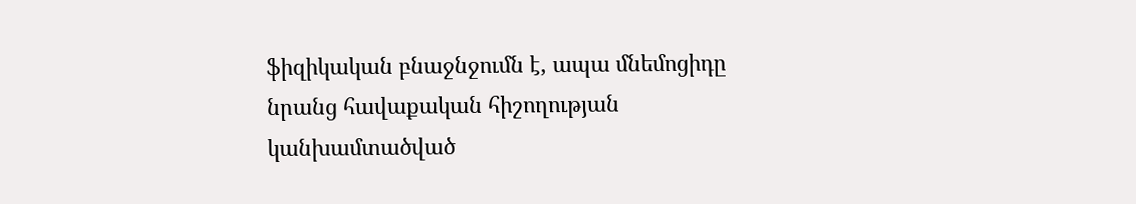ֆիզիկական բնաջնջումն է, ապա մնեմոցիդը նրանց հավաքական հիշողության կանխամտածված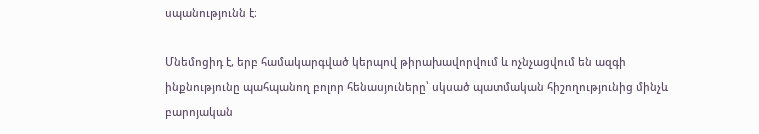սպանությունն է։

Մնեմոցիդ է, երբ համակարգված կերպով թիրախավորվում և ոչնչացվում են ազգի ինքնությունը պահպանող բոլոր հենասյուները՝ սկսած պատմական հիշողությունից մինչև բարոյական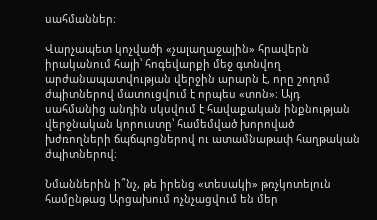սահմաններ։

Վարչապետ կոչվածի «չալաղաջային» հրավերն իրականում հայի՝ հոգեվարքի մեջ գտնվող արժանապատվության վերջին արարն է, որը շողոմ ժպիտներով մատուցվում է որպես «տոն»։ Այդ սահմանից անդին սկսվում է հավաքական ինքնության վերջնական կորուստը՝ համեմված խորոված խժռողների ճպճպոցներով ու ատամնաթափ հաղթական ժպիտներով։

Նմաններին ի՞նչ, թե իրենց «տեսակի» թռչկոտելուն համընթաց Արցախում ոչնչացվում են մեր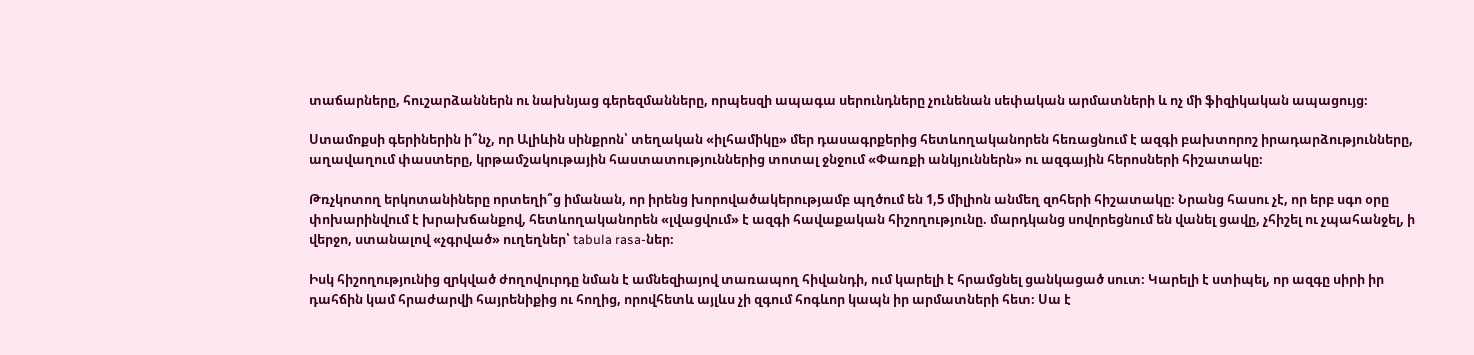տաճարները, հուշարձաններն ու նախնյաց գերեզմանները, որպեսզի ապագա սերունդները չունենան սեփական արմատների և ոչ մի ֆիզիկական ապացույց։

Ստամոքսի գերիներին ի՞նչ, որ Ալիևին սինքրոն՝ տեղական «իլհամիկը» մեր դասագրքերից հետևողականորեն հեռացնում է ազգի բախտորոշ իրադարձությունները, աղավաղում փաստերը, կրթամշակութային հաստատություններից տոտալ ջնջում «Փառքի անկյուններն» ու ազգային հերոսների հիշատակը։

Թռչկոտող երկոտանիները որտեղի՞ց իմանան, որ իրենց խորովածակերությամբ պղծում են 1,5 միլիոն անմեղ զոհերի հիշատակը։ Նրանց հասու չէ, որ երբ սգո օրը փոխարինվում է խրախճանքով, հետևողականորեն «լվացվում» է ազգի հավաքական հիշողությունը. մարդկանց սովորեցնում են վանել ցավը, չհիշել ու չպահանջել, ի վերջո, ստանալով «չգրված» ուղեղներ՝ tabula rasa-ներ։

Իսկ հիշողությունից զրկված ժողովուրդը նման է ամնեզիայով տառապող հիվանդի, ում կարելի է հրամցնել ցանկացած սուտ։ Կարելի է ստիպել, որ ազգը սիրի իր դահճին կամ հրաժարվի հայրենիքից ու հողից, որովհետև այլևս չի զգում հոգևոր կապն իր արմատների հետ։ Սա է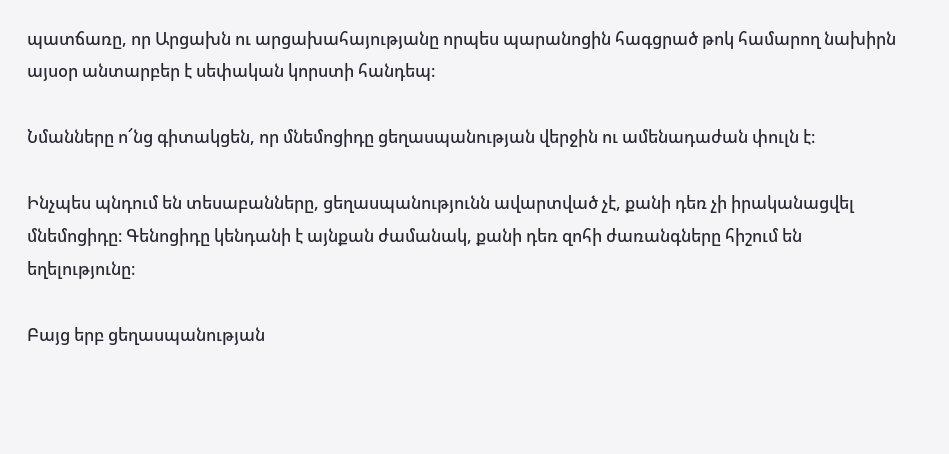պատճառը, որ Արցախն ու արցախահայությանը որպես պարանոցին հագցրած թոկ համարող նախիրն այսօր անտարբեր է սեփական կորստի հանդեպ։

Նմանները ո՜նց գիտակցեն, որ մնեմոցիդը ցեղասպանության վերջին ու ամենադաժան փուլն է։

Ինչպես պնդում են տեսաբանները, ցեղասպանությունն ավարտված չէ, քանի դեռ չի իրականացվել մնեմոցիդը։ Գենոցիդը կենդանի է այնքան ժամանակ, քանի դեռ զոհի ժառանգները հիշում են եղելությունը։

Բայց երբ ցեղասպանության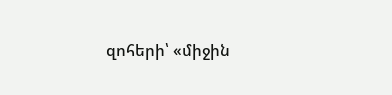զոհերի՝ «միջին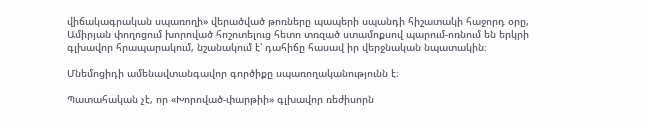վիճակագրական սպառողի» վերածված թոռները պապերի սպանդի հիշատակի հաջորդ օրը, Ամիրյան փողոցում խորոված հոշոտելուց հետո տռզած ստամոքսով պարում-ոռնում են երկրի գլխավոր հրապարակում, նշանակում է՝ դահիճը հասավ իր վերջնական նպատակին։

Մնեմոցիդի ամենավտանգավոր գործիքը սպառողականությունն է։

Պատահական չէ, որ «Խորոված-փարթիի» գլխավոր ռեժիսորն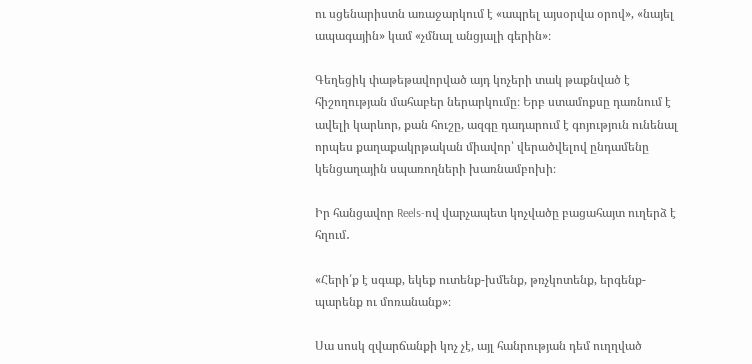ու սցենարիստն առաջարկում է «ապրել այսօրվա օրով», «նայել ապագային» կամ «չմնալ անցյալի գերին»։

Գեղեցիկ փաթեթավորված այդ կոչերի տակ թաքնված է հիշողության մահաբեր ներարկումը։ Երբ ստամոքսը դառնում է ավելի կարևոր, քան հուշը, ազգը դադարում է գոյություն ունենալ որպես քաղաքակրթական միավոր՝ վերածվելով ընդամենը կենցաղային սպառողների խառնամբոխի։

Իր հանցավոր Reels-ով վարչապետ կոչվածը բացահայտ ուղերձ է հղում․

«Հերի՛ք է սգաք, եկեք ուտենք-խմենք, թռչկոտենք, երգենք-պարենք ու մոռանանք»։

Սա սոսկ զվարճանքի կոչ չէ, այլ հանրության դեմ ուղղված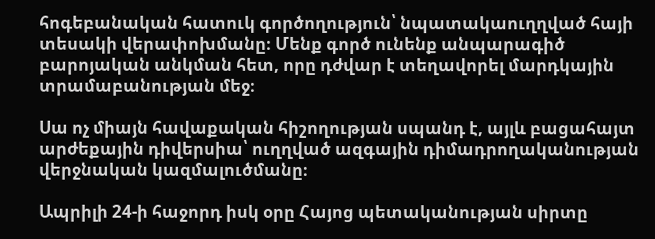հոգեբանական հատուկ գործողություն՝ նպատակաուղղված հայի տեսակի վերափոխմանը։ Մենք գործ ունենք անպարագիծ բարոյական անկման հետ, որը դժվար է տեղավորել մարդկային տրամաբանության մեջ։

Սա ոչ միայն հավաքական հիշողության սպանդ է, այլև բացահայտ արժեքային դիվերսիա՝ ուղղված ազգային դիմադրողականության վերջնական կազմալուծմանը։

Ապրիլի 24-ի հաջորդ իսկ օրը Հայոց պետականության սիրտը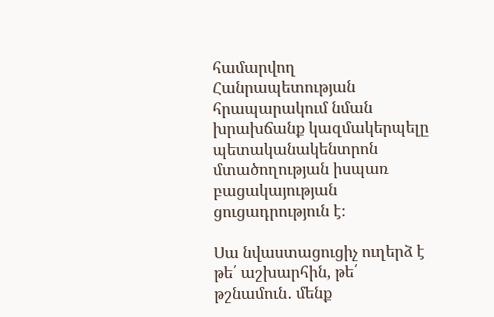համարվող Հանրապետության հրապարակում նման խրախճանք կազմակերպելը պետականակենտրոն մտածողության իսպառ բացակայության ցուցադրություն է։

Սա նվաստացուցիչ ուղերձ է թե՛ աշխարհին, թե՛ թշնամուն․ մենք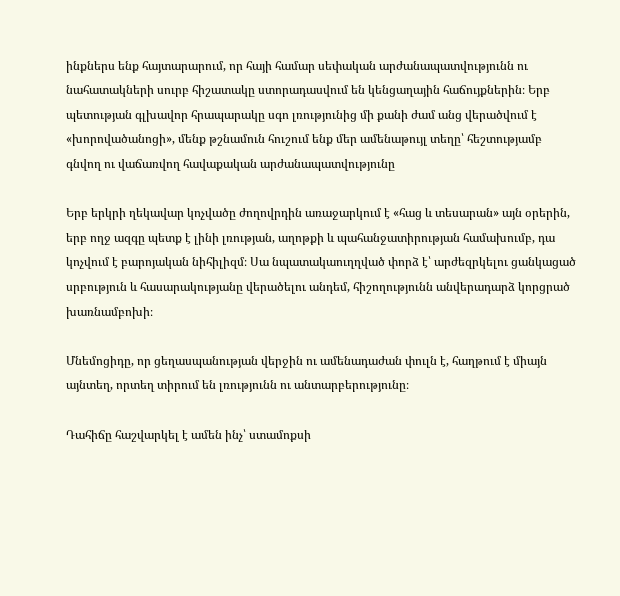ինքներս ենք հայտարարում, որ հայի համար սեփական արժանապատվությունն ու նահատակների սուրբ հիշատակը ստորադասվում են կենցաղային հաճույքներին։ Երբ պետության գլխավոր հրապարակը սգո լռությունից մի քանի ժամ անց վերածվում է «խորովածանոցի», մենք թշնամուն հուշում ենք մեր ամենաթույլ տեղը՝ հեշտությամբ գնվող ու վաճառվող հավաքական արժանապատվությունը

Երբ երկրի ղեկավար կոչվածը ժողովրդին առաջարկում է «հաց և տեսարան» այն օրերին, երբ ողջ ազգը պետք է լինի լռության, աղոթքի և պահանջատիրության համախումբ, դա կոչվում է բարոյական նիհիլիզմ։ Սա նպատակաուղղված փորձ է՝ արժեզրկելու ցանկացած սրբություն և հասարակությանը վերածելու անդեմ, հիշողությունն անվերադարձ կորցրած խառնամբոխի։

Մնեմոցիդը, որ ցեղասպանության վերջին ու ամենադաժան փուլն է, հաղթում է միայն այնտեղ, որտեղ տիրում են լռությունն ու անտարբերությունը։

Դահիճը հաշվարկել է ամեն ինչ՝ ստամոքսի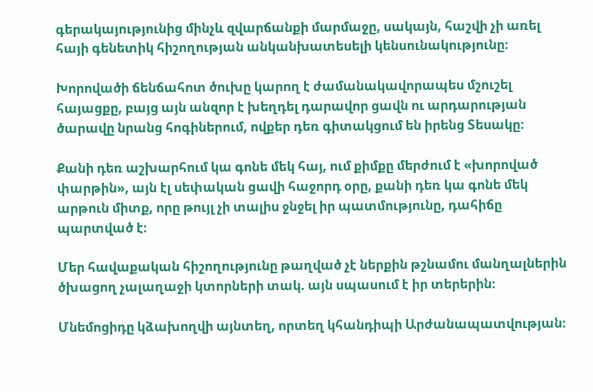գերակայությունից մինչև զվարճանքի մարմաջը, սակայն, հաշվի չի առել հայի գենետիկ հիշողության անկանխատեսելի կենսունակությունը։

Խորովածի ճենճահոտ ծուխը կարող է ժամանակավորապես մշուշել հայացքը, բայց այն անզոր է խեղդել դարավոր ցավն ու արդարության ծարավը նրանց հոգիներում, ովքեր դեռ գիտակցում են իրենց Տեսակը։

Քանի դեռ աշխարհում կա գոնե մեկ հայ, ում քիմքը մերժում է «խորոված փարթին», այն էլ սեփական ցավի հաջորդ օրը, քանի դեռ կա գոնե մեկ արթուն միտք, որը թույլ չի տալիս ջնջել իր պատմությունը, դահիճը պարտված է։

Մեր հավաքական հիշողությունը թաղված չէ ներքին թշնամու մանղալներին ծխացող չալաղաջի կտորների տակ. այն սպասում է իր տերերին։

Մնեմոցիդը կձախողվի այնտեղ, որտեղ կհանդիպի Արժանապատվության։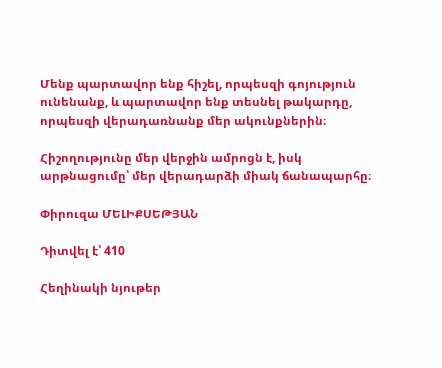Մենք պարտավոր ենք հիշել, որպեսզի գոյություն ունենանք, և պարտավոր ենք տեսնել թակարդը, որպեսզի վերադառնանք մեր ակունքներին։

Հիշողությունը մեր վերջին ամրոցն է, իսկ արթնացումը՝ մեր վերադարձի միակ ճանապարհը։

Փիրուզա ՄԵԼԻՔՍԵԹՅԱՆ

Դիտվել է՝ 410

Հեղինակի նյութեր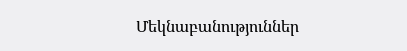Մեկնաբանություններ